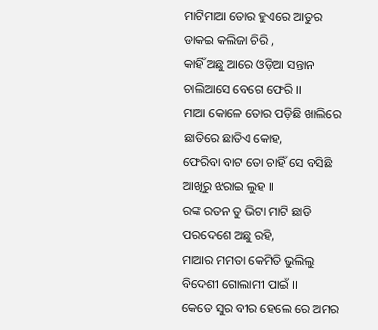ମାଟିମାଆ ତୋର ହୁଏରେ ଆତୁର
ଡାକଇ କଲିଜା ଚିରି ,
କାହିଁ ଅଛୁ ଆରେ ଓଡ଼ିଆ ସନ୍ତାନ
ଚାଲିଆସେ ବେଗେ ଫେରି ।।
ମାଆ କୋଳେ ତୋର ପଡ଼ିଛି ଖାଲିରେ
ଛାତିରେ ଛାତିଏ କୋହ,
ଫେରିବା ବାଟ ତୋ ଚାହିଁ ସେ ବସିଛି
ଆଖିରୁ ଝରାଇ ଲୁହ ।।
ରଙ୍କ ରତନ ତୁ ଭିଟା ମାଟି ଛାଡି
ପରଦେଶେ ଅଛୁ ରହି,
ମାଆର ମମତା କେମିତି ଭୁଲିଲୁ
ବିଦେଶୀ ଗୋଲାମୀ ପାଇଁ ।।
କେତେ ସୁର ବୀର ହେଲେ ରେ ଅମର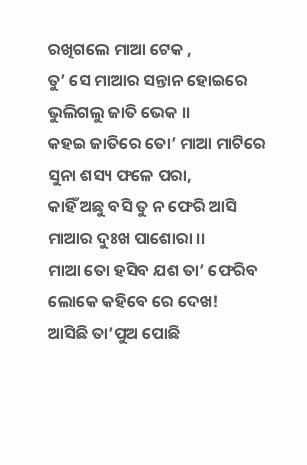ରଖିଗଲେ ମାଆ ଟେକ ,
ତୁ’ ସେ ମାଆର ସନ୍ତାନ ହୋଇରେ
ଭୁଲିଗଲୁ ଜାତି ଭେକ ।।
କହଇ ଜାତିରେ ତୋ’ ମାଆ ମାଟିରେ
ସୁନା ଶସ୍ୟ ଫଳେ ପରା,
କାହିଁ ଅଛୁ ବସି ତୁ ନ ଫେରି ଆସି
ମାଆର ଦୁଃଖ ପାଶୋରା ।।
ମାଆ ତୋ ହସିବ ଯଶ ତା’ ଫେରିବ
ଲୋକେ କହିବେ ରେ ଦେଖ!
ଆସିଛି ତା’ପୁଅ ପୋଛି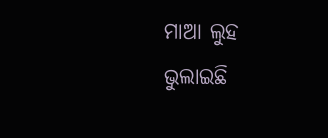ମାଆ ଲୁହ
ଭୁଲାଇଛି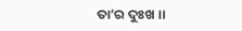ତା’ର ଦୁଃଖ ।।